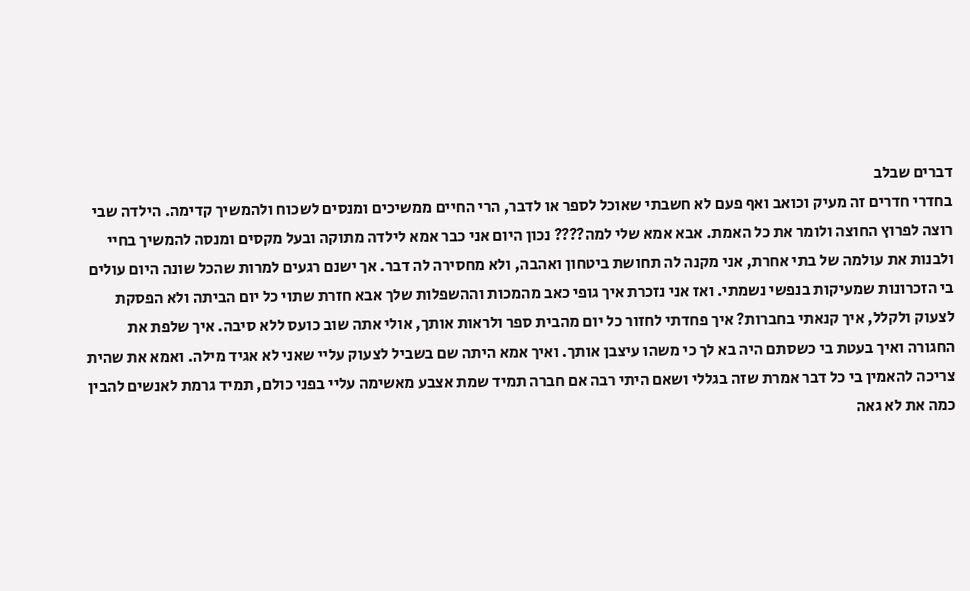דברים שבלב
בחדרי חדרים זה מעיק וכואב ואף פעם לא חשבתי שאוכל לספר או לדבר, הרי החיים ממשיכים ומנסים לשכוח ולהמשיך קדימה. הילדה שבי רוצה לפרוץ החוצה ולומר את כל האמת. אבא אמא שלי למה???? נכון היום אני כבר אמא לילדה מתוקה ובעל מקסים ומנסה להמשיך בחיי ולבנות את עולמה של בתי אחרת, אני מקנה לה תחושת ביטחון ואהבה, ולא מחסירה לה דבר. אך ישנם רגעים למרות שהכל שונה היום עולים בי הזכרונות שמעיקות בנפשי נשמתי. ואז אני נזכרת איך גופי כאב מהמכות וההשפלות שלך אבא חזרת שתוי כל יום הביתה ולא הפסקת לצעוק ולקלל, איך קנאתי בחברות? איך פחדתי לחזור כל יום מהבית ספר ולראות אותך, אולי אתה שוב כועס ללא סיבה. איך שלפת את החגורה ואיך בעטת בי כשסתם היה בא לך כי משהו עיצבן אותך. ואיך אמא היתה שם בשביל לצעוק עליי שאני לא אגיד מילה. ואמא את שהית צריכה להאמין בי כל דבר אמרת שזה בגללי ושאם היתי רבה אם חברה תמיד שמת אצבע מאשימה עליי בפני כולם, תמיד גרמת לאנשים להבין כמה את לא גאה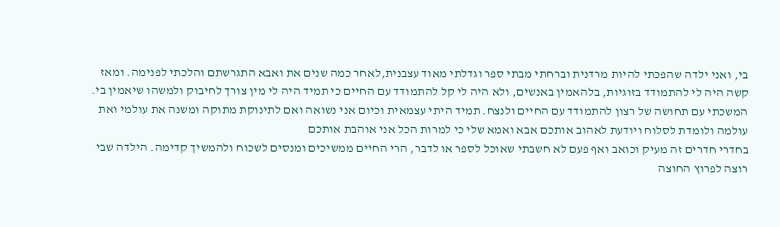בי, ואני ילדה שהפכתי להיות מרדנית וברחתי מבתי ספר וגדלתי מאוד עצבנית,לאחר כמה שנים את ואבא התגרשתם והלכתי לפנימה. ומאז קשה היה לי להתמודד בזוגיות, בלהאמין באנשים, ולא היה לי קל להתמודד עם החיים כי תמיד היה לי מין צורך לחיבוק ולמשהו שיאמין בי. המשכתי עם תחושה של רצון להתמודד עם החיים ולנצח. תמיד היתי עצמאית וכיום אני נשואה ואם לתינוקת מתוקה ומשנה את עולמי ואת עולמה ולומדת לסלוח ויודעת לאהוב אותכם אבא ואמא שלי כי למרות הכל אני אוהבת אותכם
בחדרי חדרים זה מעיק וכואב ואף פעם לא חשבתי שאוכל לספר או לדבר, הרי החיים ממשיכים ומנסים לשכוח ולהמשיך קדימה. הילדה שבי רוצה לפרוץ החוצה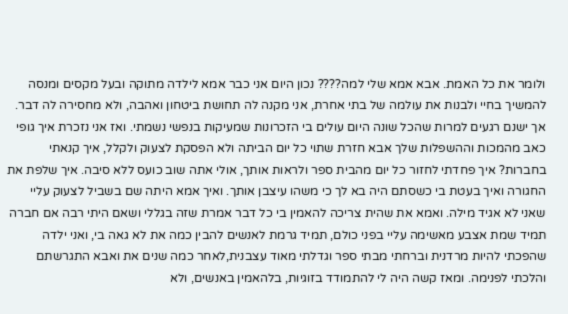ולומר את כל האמת. אבא אמא שלי למה???? נכון היום אני כבר אמא לילדה מתוקה ובעל מקסים ומנסה להמשיך בחיי ולבנות את עולמה של בתי אחרת, אני מקנה לה תחושת ביטחון ואהבה, ולא מחסירה לה דבר. אך ישנם רגעים למרות שהכל שונה היום עולים בי הזכרונות שמעיקות בנפשי נשמתי. ואז אני נזכרת איך גופי כאב מהמכות וההשפלות שלך אבא חזרת שתוי כל יום הביתה ולא הפסקת לצעוק ולקלל, איך קנאתי בחברות? איך פחדתי לחזור כל יום מהבית ספר ולראות אותך, אולי אתה שוב כועס ללא סיבה. איך שלפת את החגורה ואיך בעטת בי כשסתם היה בא לך כי משהו עיצבן אותך. ואיך אמא היתה שם בשביל לצעוק עליי שאני לא אגיד מילה. ואמא את שהית צריכה להאמין בי כל דבר אמרת שזה בגללי ושאם היתי רבה אם חברה תמיד שמת אצבע מאשימה עליי בפני כולם, תמיד גרמת לאנשים להבין כמה את לא גאה בי, ואני ילדה שהפכתי להיות מרדנית וברחתי מבתי ספר וגדלתי מאוד עצבנית,לאחר כמה שנים את ואבא התגרשתם והלכתי לפנימה. ומאז קשה היה לי להתמודד בזוגיות, בלהאמין באנשים, ולא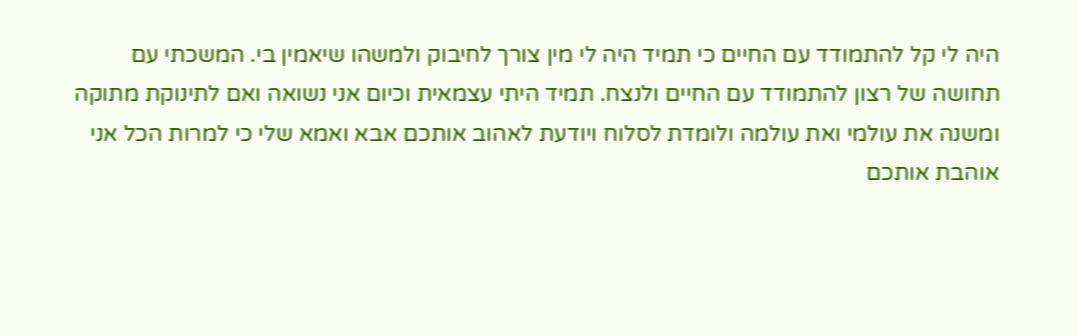היה לי קל להתמודד עם החיים כי תמיד היה לי מין צורך לחיבוק ולמשהו שיאמין בי. המשכתי עם תחושה של רצון להתמודד עם החיים ולנצח. תמיד היתי עצמאית וכיום אני נשואה ואם לתינוקת מתוקה ומשנה את עולמי ואת עולמה ולומדת לסלוח ויודעת לאהוב אותכם אבא ואמא שלי כי למרות הכל אני אוהבת אותכם